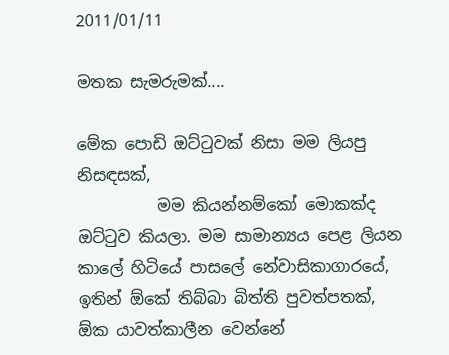2011/01/11

මතක සැමරුමක්....

මේක පොඩි ඔට්ටුවක් නිසා මම ලියපු නිසඳසක්,
          මම කියන්නම්කෝ මොකක්ද ඔට්ටුව කියලා. මම සාමාන්‍යය පෙළ ලියන කාලේ හිටියේ පාසලේ නේවාසිකාගාරයේ, ඉතින් ඕකේ තිබ්බා බිත්ති පුවත්පතක්, ඕක යාවත්කාලීන වෙන්නේ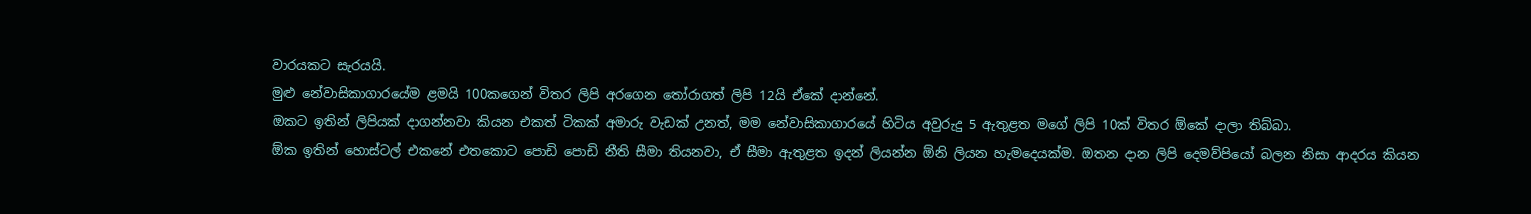වාරයකට සැරයයි.
මුළු නේවාසිකාගාරයේම ළමයි 100කගෙන් විතර ලිපි අරගෙන තෝරාගත් ලිපි 12යි ඒකේ දාන්නේ.
ඔකට ඉතින් ලිපියක් දාගන්නවා කියන එකත් ටිකක් අමාරු වැඩක් උනත්, මම නේවාසිකාගාරයේ හිටිය අවුරුදු 5 ඇතුළත මගේ ලිපි 10ක් විතර ඕකේ දාලා තිබ්බා.
ඕක ඉතින් හොස්ටල් එකනේ එතකොට පොඩි පොඩි නීති සීමා තියනවා, ඒ සීමා ඇතුළත ඉදන් ලියන්න ඕනි ලියන හැමදෙයක්ම. ඔතන දාන ලිපි දෙමව්පියෝ බලන නිසා ආදරය කියන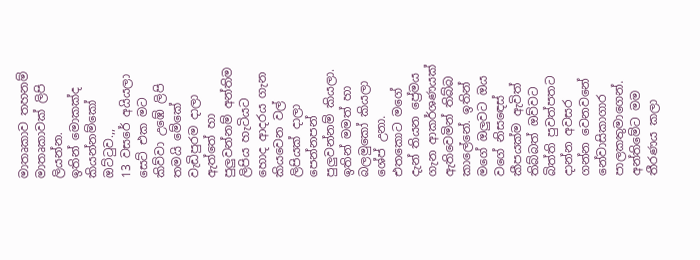මාතෘකාව තහනම් මාතෘකාවක් ලිපි ලියන්න.
ඉතින් මොකක්ද කියන්නම්කෝ ඔට්ටුව.,,
13 වසරේ අයියලා සෙට් එක මට කිව්වා උඹේ ලිපි තමයි මේකේ වැඩිපුරම දාලා ඇත්තේ හා පුලුවන්නම් අන්තිම ලිපිය හැටියට හොද ආදරය ගැන කියවෙන වල් ලිපියක් දාලා පෙන්නපන් පුලුවන්නම් කියලා.
ඉතින් මමත් හා බලමුකෝ කියලා ශේප් උනා. එතකොට මගේ දැන් තියන ප්‍රේමය ගැන ආකර්ශණයක් ඇතිවෙමින් තිබ්බ කාලේනේ. ඉතින් මගේ ඔලුවට ඔය වගේ නිසඳෙස් කීපයක්ම ඇවිත් තිබ්බත් ඔව්වට බිත්ති පුවත්පතට දාන්න අවසර ගන්න වෙනවනේ නේවාසිකාගාර පාලකතුමාගෙන්. අන්තිමේට මම තීරණය කලා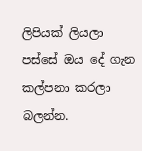ලිපියක් ලියලා පස්සේ ඔය දේ ගැන කල්පනා කරලා බලන්න.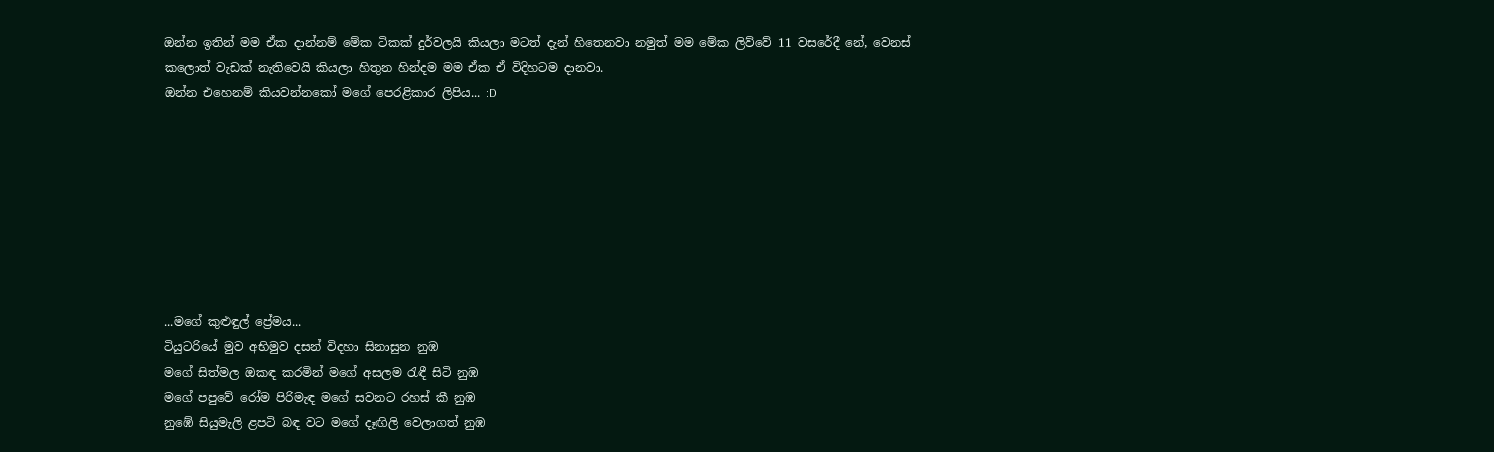ඔන්න ඉතින් මම ඒක දාන්නම් මේක ටිකක් දුර්වලයි කියලා මටත් දැන් හිතෙනවා නමුත් මම මේක ලිව්වේ 11 වසරේදී නේ, වෙනස් කලොත් වැඩක් නැතිවෙයි කියලා හිතුන හින්දම මම ඒක ඒ විදිහටම දානවා.
ඔන්න එහෙනම් කියවන්නකෝ මගේ පෙරළිකාර ලිපිය... :D








...මගේ කුළුඳුල් ප්‍රේමය...
ටියුටරියේ මුව අභිමුව දසන් විදහා සිනාසුන නුඹ
මගේ සිත්මල ඔකඳ කරමින් මගේ අසලම රැඳී සිටි නුඹ
මගේ පපුවේ රෝම පිරිමැඳ මගේ සවනට රහස් කී නුඹ
නුඹේ සියුමැලි ළපටි බඳ වට මගේ දෑඟිලි වෙලාගත් නුඹ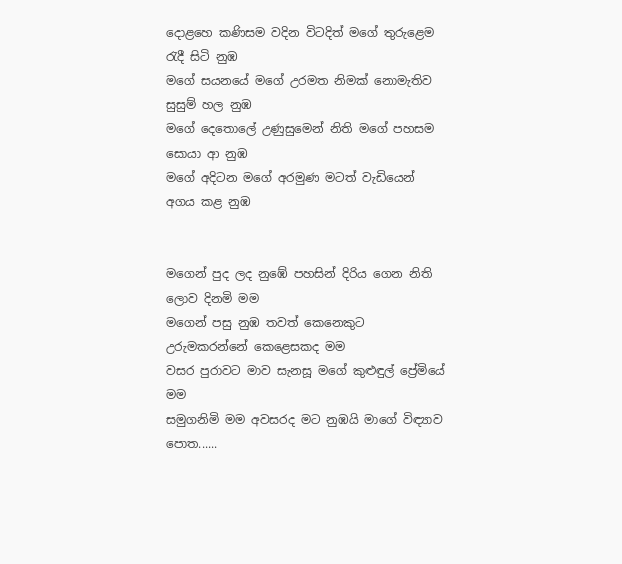දොළහෙ කණිසම වදින විටදිත් මගේ තුරුළෙම රැදී සිටි නුඹ
මගේ සයනයේ මගේ උරමත නිමක් නොමැතිව සුසුම් හල නුඹ
මගේ දෙතොලේ උණුසුමෙන් නිති මගේ පහසම සොයා ආ නුඹ
මගේ අදිටන මගේ අරමුණ මටත් වැඩියෙන් අගය කළ නුඹ


මගෙන් පුද ලද නුඹේ පහසින් දිරිය ගෙන නිති ලොව දිනමි මම
මගෙන් පසු නුඹ තවත් කෙනෙකුට උරුමකරන්නේ කෙළෙසකද මම
වසර පුරාවට මාව සැනසූ මගේ කුළුඳුල් ප්‍රේමියේ මම
සමුගනිමි මම අවසරද මට නුඹයි මාගේ විඳ්‍යාව පොත......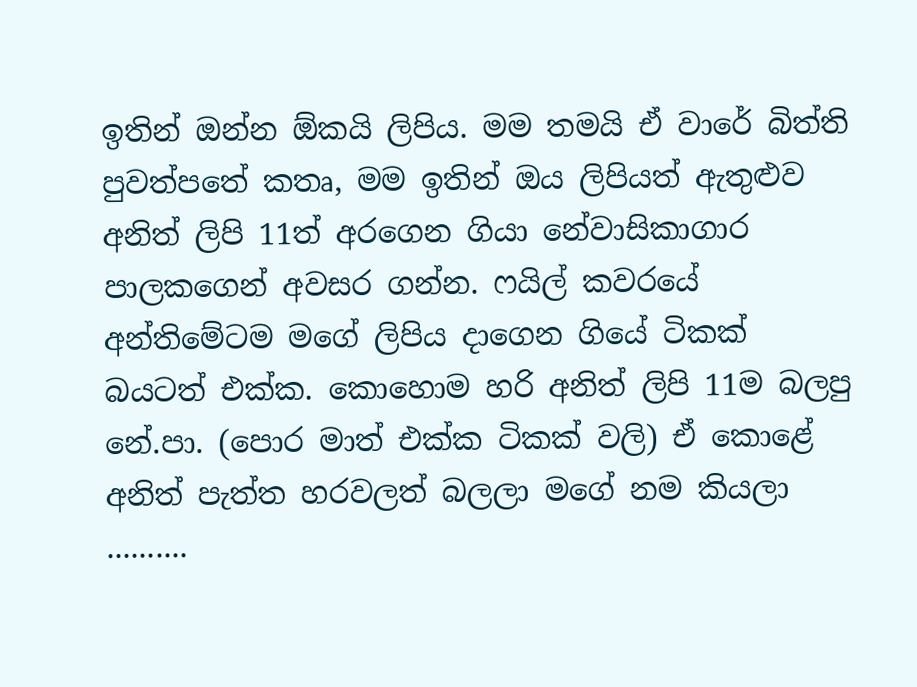ඉතින් ඔන්න ඕකයි ලිපිය. මම තමයි ඒ වාරේ බිත්ති පුවත්පතේ කතෘ, මම ඉතින් ඔය ලිපියත් ඇතුළුව අනිත් ලිපි 11ත් අරගෙන ගියා නේවාසිකාගාර පාලකගෙන් අවසර ගන්න. ෆයිල් කවරයේ අන්තිමේටම මගේ ලිපිය දාගෙන ගියේ ටිකක් බයටත් එක්ක. කොහොම හරි අනිත් ලිපි 11ම බලපු නේ.පා. (පොර මාත් එක්ක ටිකක් වලි) ඒ කොළේ අනිත් පැත්ත හරවලත් බලලා මගේ නම කියලා ..........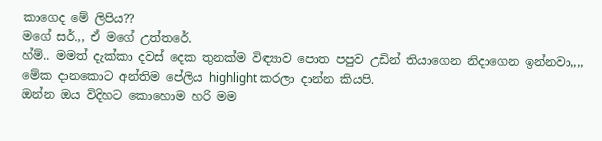කාගෙද මේ ලිපිය??
මගේ සර්.,, ඒ මගේ උත්තරේ.
හ්ම්.. මමත් දැක්කා දවස් දෙක තුනක්ම විඳ්‍යාව පොත පපුව උඩින් තියාගෙන නිදාගෙන ඉන්නවා,,,, මේක දානකොට අන්තිම පේලිය highlight කරලා දාන්න කියපි.
ඔන්න ඔය විදිහට කොහොම හරි මම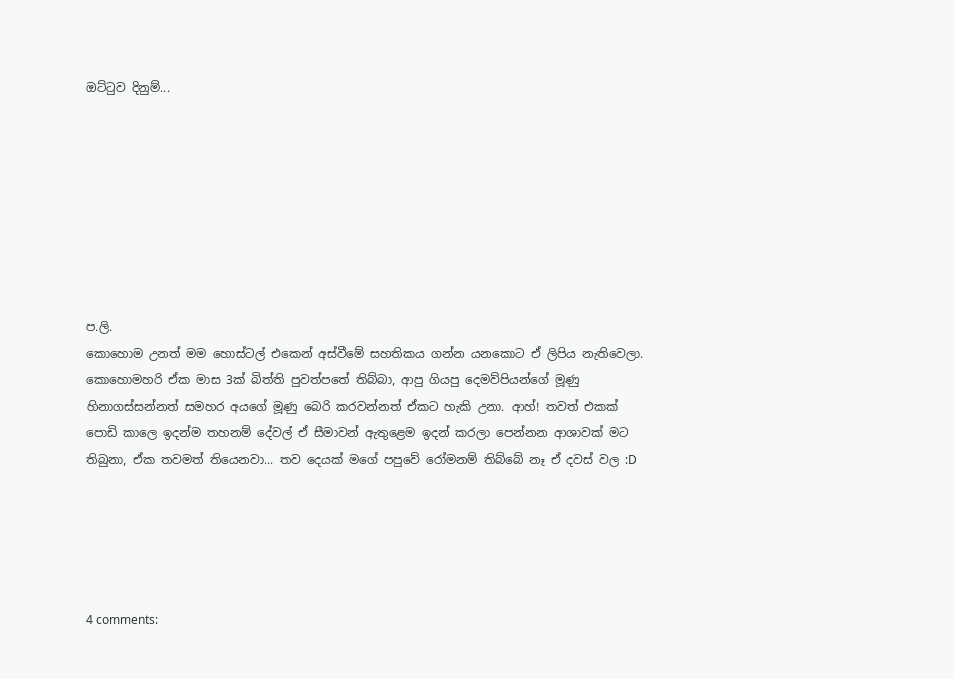ඔට්ටුව දිනුම්...








ප.ලි.
කොහොම උනත් මම හොස්ටල් එකෙන් අස්වීමේ සහතිකය ගන්න යනකොට ඒ ලිපිය නැතිවෙලා.
කොහොමහරි ඒක මාස 3ක් බිත්ති පුවත්පතේ තිබ්බා, ආපු ගියපු දෙමව්පියන්ගේ මූණු හිනාගස්සන්නත් සමහර අයගේ මූණු බෙරි කරවන්නත් ඒකට හැකි උනා. ආහ්! තවත් එකක් පොඩි කාලෙ ඉදන්ම තහනම් දේවල් ඒ සීමාවන් ඇතුළෙම ඉදන් කරලා පෙන්නන ආශාවක් මට තිබුනා, ඒක තවමත් තියෙනවා... තව දෙයක් මගේ පපුවේ රෝමනම් තිබ්බේ නෑ ඒ දවස් වල :D





4 comments: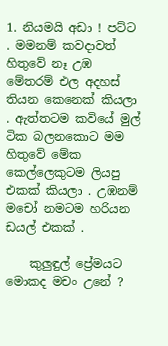1. නියමයි අඩා ! පට්ට . මමනම් කවදාවත් හිතුවේ නෑ උඹ මේතරම් එල අදහස් තියන කෙනෙක් කියලා . ඇත්තටම කවියේ මුල් ටික බලනකොට මම හිතුවේ මේක කෙල්ලෙකුටම ලියපු එකක් කියලා . උඹනම් මචෝ නමටම හරියන ඩයල් එකක් .

    කුලුඳුල් ප්‍රේමයට මොකද මචං උනේ ?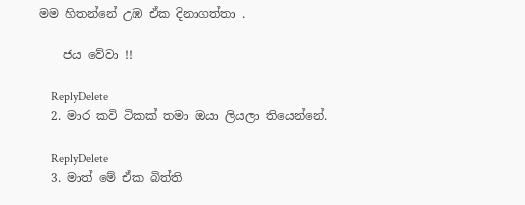මම හිතන්නේ උඹ ඒක දිනාගත්තා .

    ජය වේවා !!

    ReplyDelete
  2. මාර කවි ටිකක් තමා ඔයා ලියලා තියෙන්නේ.

    ReplyDelete
  3. මාත් මේ ඒක බිත්ති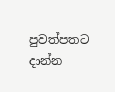පුවත්පතට දාන්න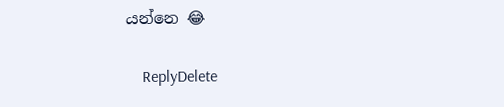යන්නෙ 😂

    ReplyDelete